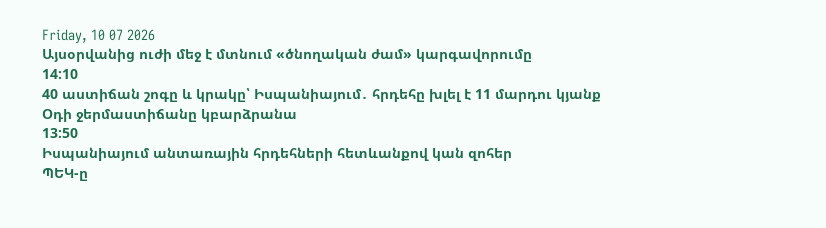Friday, 10 07 2026
Այսօրվանից ուժի մեջ է մտնում «ծնողական ժամ» կարգավորումը
14:10
40 աստիճան շոգը և կրակը՝ Իսպանիայում․ հրդեհը խլել է 11 մարդու կյանք
Օդի ջերմաստիճանը կբարձրանա
13:50
Իսպանիայում անտառային հրդեհների հետևանքով կան զոհեր
ՊԵԿ-ը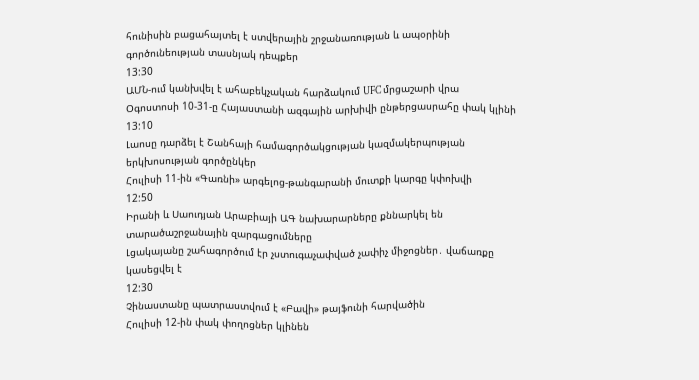հունիսին բացահայտել է ստվերային շրջանառության և ապօրինի գործունեության տասնյակ դեպքեր
13:30
ԱՄՆ-ում կանխվել է ահաբեկչական հարձակում UFC մրցաշարի վրա
Օգոստոսի 10-31-ը Հայաստանի ազգային արխիվի ընթերցասրահը փակ կլինի
13:10
Լաոսը դարձել է Շանհայի համագործակցության կազմակերպության երկխոսության գործընկեր
Հուլիսի 11-ին «Գառնի» արգելոց-թանգարանի մուտքի կարգը կփոխվի
12:50
Իրանի և Սաուդյան Արաբիայի ԱԳ նախարարները քննարկել են տարածաշրջանային զարգացումները
Լցակայանը շահագործում էր չստուգաչափված չափիչ միջոցներ․ վաճառքը կասեցվել է
12:30
Չինաստանը պատրաստվում է «Բավի» թայֆունի հարվածին
Հուլիսի 12-ին փակ փողոցներ կլինեն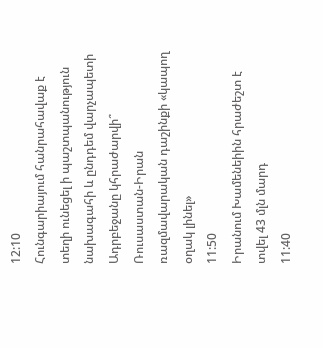12:10
Հունգարիայում հանրահավաք է տեղի ունեցել ի պաշտպանություն նախագահի և ընդդեմ վարչապետի
Ադրբեջանը կհրաժարվի՞ Ռուսաստան-Իրան ռազմավարական դաշինքի «կապող օղակ լինել»
11:50
Իրանում Խամենեիին հրաժեշտ է տվել 43 մլն մարդ
11:40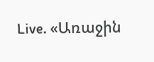Live. «Առաջին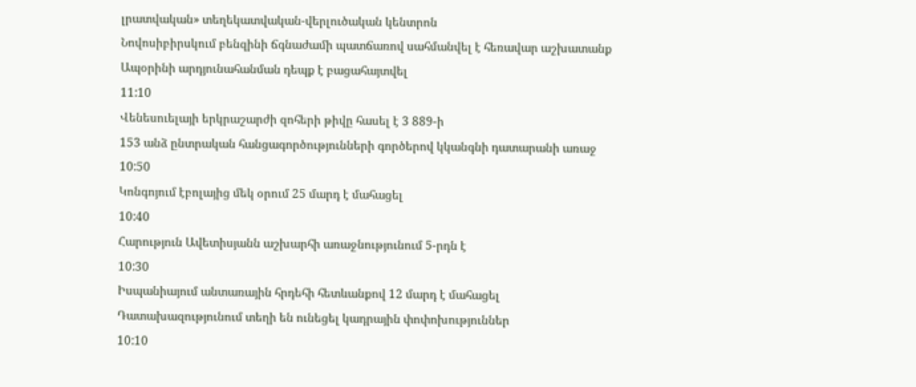լրատվական» տեղեկատվական-վերլուծական կենտրոն
Նովոսիբիրսկում բենզինի ճգնաժամի պատճառով սահմանվել է հեռավար աշխատանք
Ապօրինի արդյունահանման դեպք է բացահայտվել
11:10
Վենեսուելայի երկրաշարժի զոհերի թիվը հասել է 3 889-ի
153 անձ ընտրական հանցագործությունների գործերով կկանգնի դատարանի առաջ
10:50
Կոնգոյում էբոլայից մեկ օրում 25 մարդ է մահացել
10:40
Հարություն Ավետիսյանն աշխարհի առաջնությունում 5-րդն է
10:30
Իսպանիայում անտառային հրդեհի հետևանքով 12 մարդ է մահացել
Դատախազությունում տեղի են ունեցել կադրային փոփոխություններ
10:10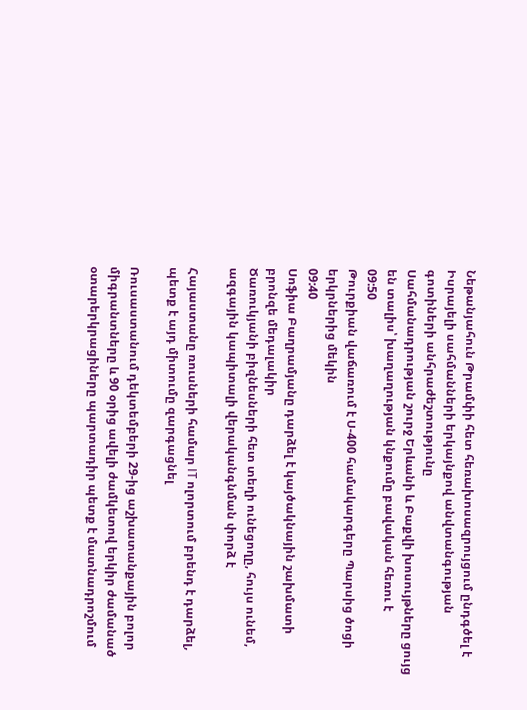Նեթանյահուն Թրամփի հետ հեռախոսազրույցում ընդգծել է Իսրայելի սահմանների երկայնքով անվտանգության գոտիների անհրաժեշտությունը
Սահմանադրության շուրջ Երևանի և Բաքվի խոսույթները ցույց են տալիս՝ խաղաղության կնքումը բավական հեռու է
09:50
Թուրքիան վաճառում է Ս-400 համակարգերը Պարսից ծոցի երկրներից մեկին
09:40
Սոֆիա Բաղրամյանը դարձել է կայծակնային շախմատի բրոնզե մեդալակիր
Ծառուկյանի բիզնեսների հետ տեղի ունեցողը, հույս ունեմ, ազգային կապիտալի վերականգնման փորձ է

Հայաստանը ռուսների համար IT ոլորտում բրենդ է դարձել, պետք է այդ միտումը զարգացնել

Ռուսաստանում դեկտեմբերի 29-ից աշխատանքային բոլոր միգրանտները և 90 օրից ավելի ժամկետով երկիր ժամանած օտարերկրացիները պարտադիր պետք է մատնադրոշմում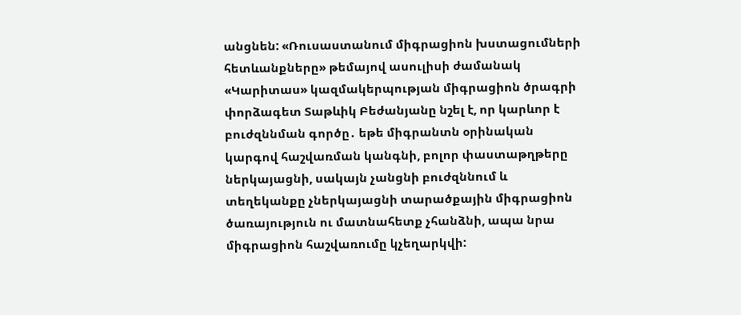անցնեն: «Ռուսաստանում միգրացիոն խստացումների հետևանքները» թեմայով ասուլիսի ժամանակ «Կարիտաս» կազմակերպության միգրացիոն ծրագրի փորձագետ Տաթևիկ Բեժանյանը նշել է, որ կարևոր է բուժզննման գործը․ եթե միգրանտն օրինական կարգով հաշվառման կանգնի, բոլոր փաստաթղթերը ներկայացնի, սակայն չանցնի բուժզննում և տեղեկանքը չներկայացնի տարածքային միգրացիոն ծառայություն ու մատնահետք չհանձնի, ապա նրա միգրացիոն հաշվառումը կչեղարկվի: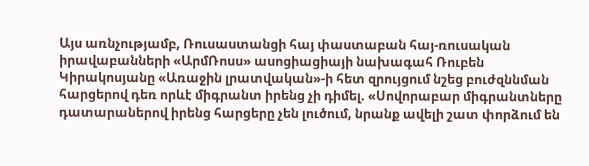Այս առնչությամբ, Ռուսաստանցի հայ փաստաբան հայ-ռուսական իրավաբանների «ԱրմՌոսս» ասոցիացիայի նախագահ Ռուբեն Կիրակոսյանը «Առաջին լրատվական»-ի հետ զրույցում նշեց բուժզննման հարցերով դեռ որևէ միգրանտ իրենց չի դիմել. «Սովորաբար միգրանտները դատարաներով իրենց հարցերը չեն լուծում, նրանք ավելի շատ փորձում են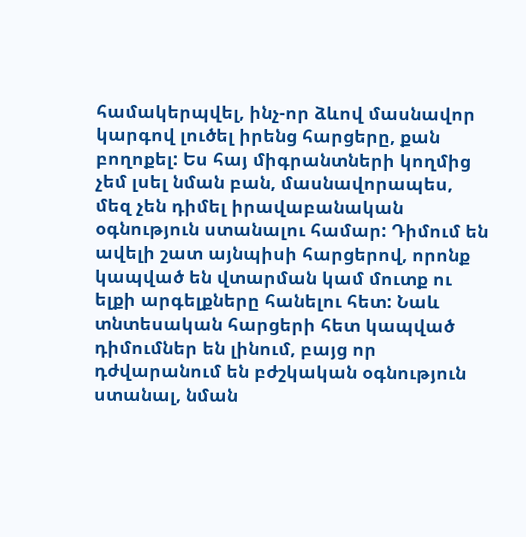համակերպվել, ինչ-որ ձևով մասնավոր կարգով լուծել իրենց հարցերը, քան բողոքել: Ես հայ միգրանտների կողմից չեմ լսել նման բան, մասնավորապես, մեզ չեն դիմել իրավաբանական օգնություն ստանալու համար: Դիմում են ավելի շատ այնպիսի հարցերով, որոնք կապված են վտարման կամ մուտք ու ելքի արգելքները հանելու հետ: Նաև տնտեսական հարցերի հետ կապված դիմումներ են լինում, բայց որ դժվարանում են բժշկական օգնություն ստանալ, նման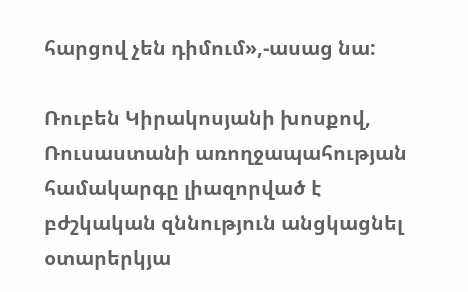հարցով չեն դիմում»,-ասաց նա:

Ռուբեն Կիրակոսյանի խոսքով, Ռուսաստանի առողջապահության համակարգը լիազորված է բժշկական զննություն անցկացնել օտարերկյա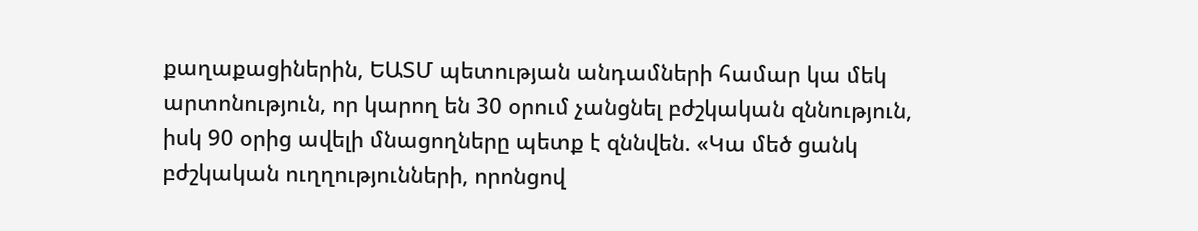քաղաքացիներին, ԵԱՏՄ պետության անդամների համար կա մեկ արտոնություն, որ կարող են 30 օրում չանցնել բժշկական զննություն, իսկ 90 օրից ավելի մնացողները պետք է զննվեն. «Կա մեծ ցանկ բժշկական ուղղությունների, որոնցով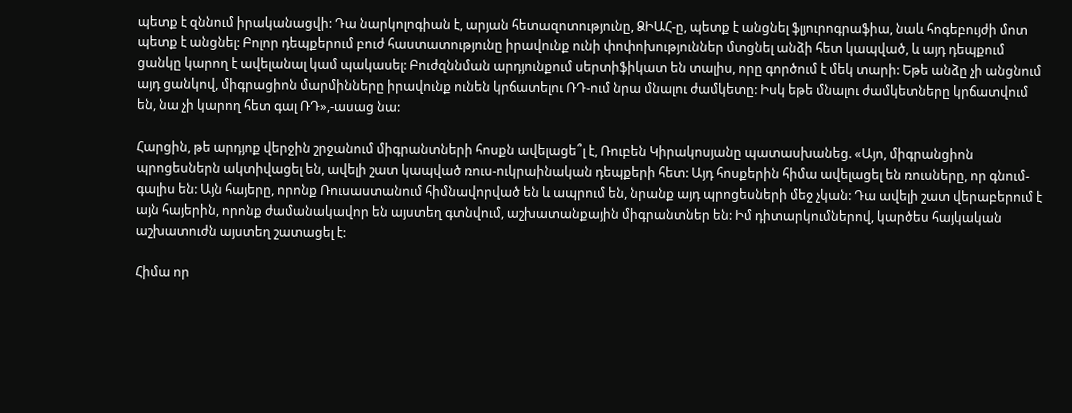պետք է զննում իրականացվի: Դա նարկոլոգիան է, արյան հետազոտությունը, ՁԻԱՀ-ը, պետք է անցնել ֆլյուրոգրաֆիա, նաև հոգեբույժի մոտ պետք է անցնել: Բոլոր դեպքերում բուժ հաստատությունը իրավունք ունի փոփոխություններ մտցնել անձի հետ կապված, և այդ դեպքում ցանկը կարող է ավելանալ կամ պակասել: Բուժզննման արդյունքում սերտիֆիկատ են տալիս, որը գործում է մեկ տարի: Եթե անձը չի անցնում այդ ցանկով, միգրացիոն մարմինները իրավունք ունեն կրճատելու ՌԴ-ում նրա մնալու ժամկետը: Իսկ եթե մնալու ժամկետները կրճատվում են, նա չի կարող հետ գալ ՌԴ»,-ասաց նա:

Հարցին, թե արդյոք վերջին շրջանում միգրանտների հոսքն ավելացե՞լ է, Ռուբեն Կիրակոսյանը պատասխանեց. «Այո, միգրանցիոն պրոցեսներն ակտիվացել են, ավելի շատ կապված ռուս-ուկրաինական դեպքերի հետ: Այդ հոսքերին հիմա ավելացել են ռուսները, որ գնում-գալիս են: Այն հայերը, որոնք Ռուսաստանում հիմնավորված են և ապրում են, նրանք այդ պրոցեսների մեջ չկան: Դա ավելի շատ վերաբերում է այն հայերին, որոնք ժամանակավոր են այստեղ գտնվում, աշխատանքային միգրանտներ են: Իմ դիտարկումներով, կարծես հայկական աշխատուժն այստեղ շատացել է:

Հիմա որ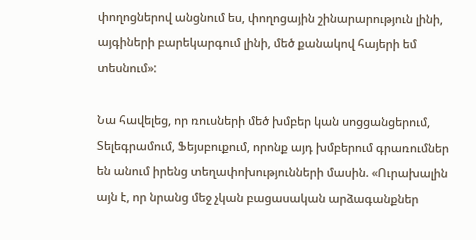փողոցներով անցնում ես, փողոցային շինարարություն լինի, այգիների բարեկարգում լինի, մեծ քանակով հայերի եմ տեսնում»:

Նա հավելեց, որ ռուսների մեծ խմբեր կան սոցցանցերում, Տելեգրամում, Ֆեյսբուքում, որոնք այդ խմբերում գրառումներ են անում իրենց տեղափոխությունների մասին. «Ուրախալին այն է, որ նրանց մեջ չկան բացասական արձագանքներ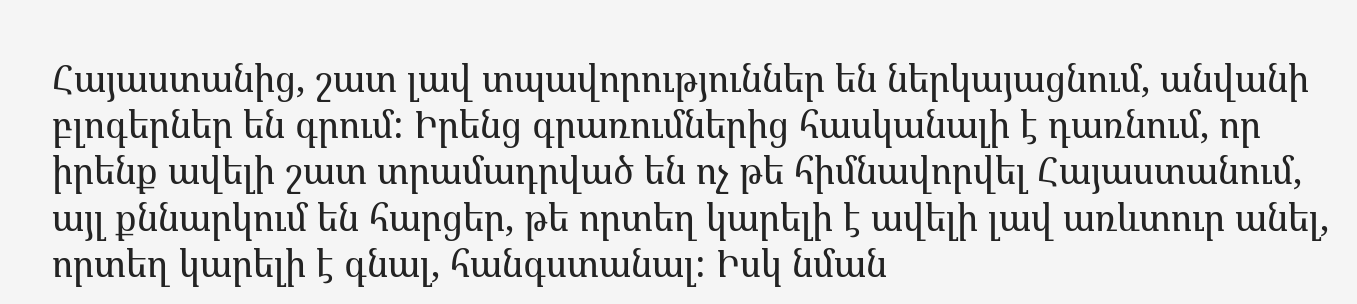Հայաստանից, շատ լավ տպավորություններ են ներկայացնում, անվանի բլոգերներ են գրում: Իրենց գրառումներից հասկանալի է դառնում, որ իրենք ավելի շատ տրամադրված են ոչ թե հիմնավորվել Հայաստանում, այլ քննարկում են հարցեր, թե որտեղ կարելի է ավելի լավ առևտուր անել, որտեղ կարելի է գնալ, հանգստանալ: Իսկ նման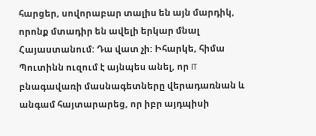հարցեր, սովորաբար տալիս են այն մարդիկ, որոնք մտադիր են ավելի երկար մնալ Հայաստանում: Դա վատ չի: Իհարկե, հիմա Պուտինն ուզում է այնպես անել, որ IT բնագավառի մասնագետները վերադառնան և անգամ հայտարարեց, որ իբր այդպիսի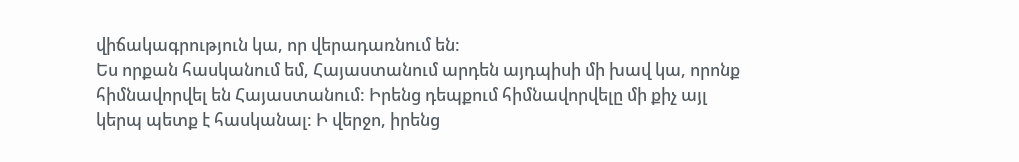վիճակագրություն կա, որ վերադառնում են:
Ես որքան հասկանում եմ, Հայաստանում արդեն այդպիսի մի խավ կա, որոնք հիմնավորվել են Հայաստանում: Իրենց դեպքում հիմնավորվելը մի քիչ այլ կերպ պետք է հասկանալ: Ի վերջո, իրենց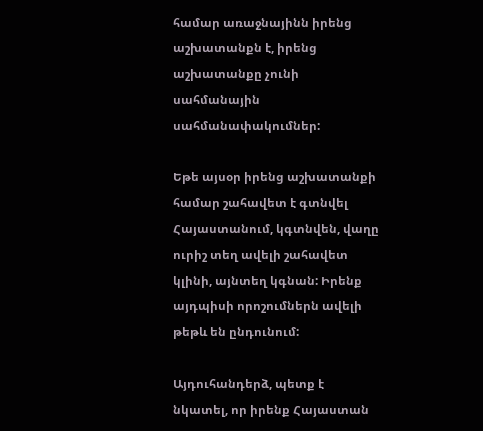համար առաջնայինն իրենց աշխատանքն է, իրենց աշխատանքը չունի սահմանային սահմանափակումներ:

Եթե այսօր իրենց աշխատանքի համար շահավետ է գտնվել Հայաստանում, կգտնվեն, վաղը ուրիշ տեղ ավելի շահավետ կլինի, այնտեղ կգնան: Իրենք այդպիսի որոշումներն ավելի թեթև են ընդունում:

Այդուհանդերձ, պետք է նկատել, որ իրենք Հայաստան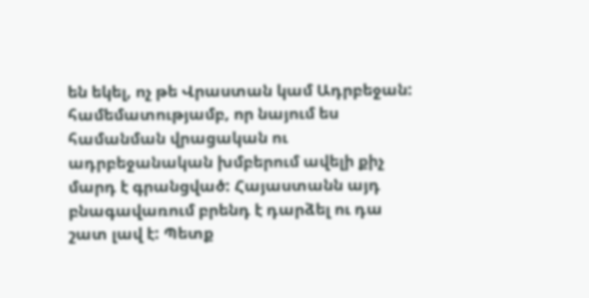են եկել, ոչ թե Վրաստան կամ Ադրբեջան: համեմատությամբ, որ նայում ես համանման վրացական ու ադրբեջանական խմբերում ավելի քիչ մարդ է գրանցված: Հայաստանն այդ բնագավառում բրենդ է դարձել ու դա շատ լավ է: Պետք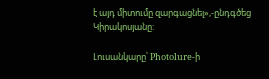է այդ միտումը զարգացնել»,-ընդգծեց Կիրակոսյանը:

Լուսանկարը՝ Photolure-ի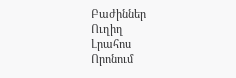Բաժիններ
Ուղիղ
Լրահոս
Որոնում